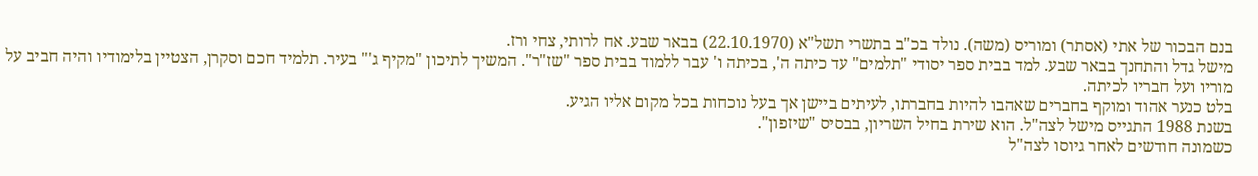בנם הבכור של אתי (אסתר) ומוריס (משה). נולד בכ"ב בתשרי תשל"א (22.10.1970) בבאר שבע. אח לרותי, צחי ורז.
מישל גדל והתחנך בבאר שבע. למד בבית ספר יסודי "תלמים" עד כיתה ה', בכיתה ו' עבר ללמוד בבית ספר "שז"ר". המשיך לתיכון "מקיף ג'" בעיר. תלמיד חכם וסקרן, הצטיין בלימודיו והיה חביב על מוריו ועל חבריו לכיתה.
בלט כנער אהוד ומוקף בחברים שאהבו להיות בחברתו, לעיתים ביישן אך בעל נוכחות בכל מקום אליו הגיע.
בשנת 1988 התגייס מישל לצה"ל. הוא שירת בחיל השריון, בבסיס "שיזפון".
כשמונה חודשים לאחר גיוסו לצה"ל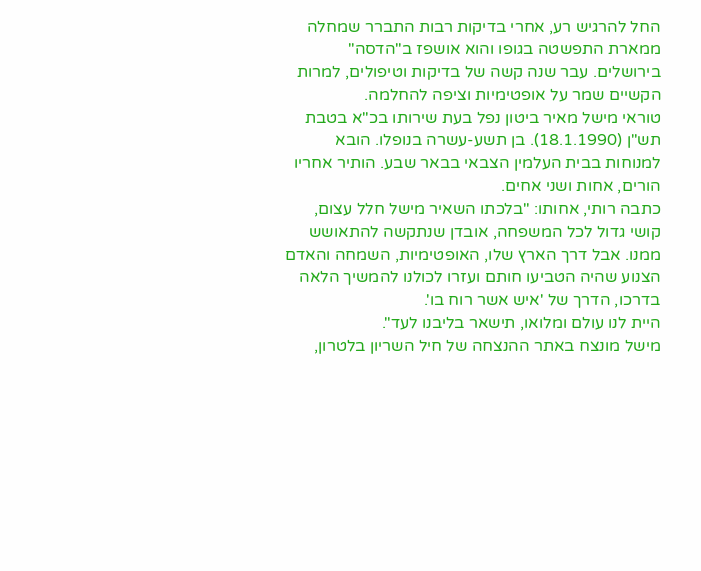החל להרגיש רע, אחרי בדיקות רבות התברר שמחלה ממארת התפשטה בגופו והוא אושפז ב"הדסה" בירושלים. עבר שנה קשה של בדיקות וטיפולים, למרות הקשיים שמר על אופטימיות וציפה להחלמה.
טוראי מישל מאיר ביטון נפל בעת שירותו בכ"א בטבת תש"ן (18.1.1990). בן תשע-עשרה בנופלו. הובא למנוחות בבית העלמין הצבאי בבאר שבע. הותיר אחריו הורים, אחות ושני אחים.
כתבה רותי, אחותו: "בלכתו השאיר מישל חלל עצום, קושי גדול לכל המשפחה, אובדן שנתקשה להתאושש ממנו. אבל דרך הארץ שלו, האופטימיות, השמחה והאדם הצנוע שהיה הטביעו חותם ועזרו לכולנו להמשיך הלאה בדרכו, הדרך של 'איש אשר רוח בו'.
היית לנו עולם ומלואו, תישאר בליבנו לעד".
מישל מונצח באתר ההנצחה של חיל השריון בלטרון,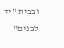ובבית "יד לבנים"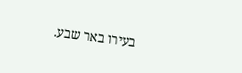בעירו באר שבע.